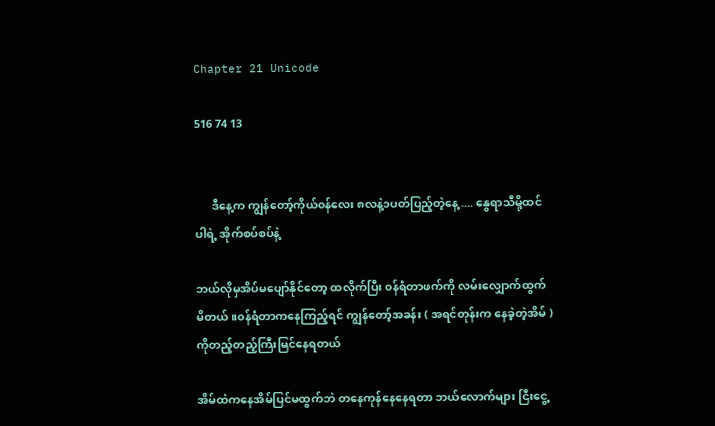Chapter 21 Unicode

516 74 13


      ဒီနေ့က ကျွန်တော့်ကိုယ်၀န်လေး ၈လနဲ့၁ပတ်ပြည့်တဲ့နေ့ .... နွေရာသီမို့ထင်ပါရဲ့ အိုက်စပ်စပ်နဲ့

ဘယ်လိုမှအိပ်မပျော်နိုင်တော့ ထလိုက်ပြီး ၀န်ရံတာဖက်ကို လမ်းလျှောက်ထွက်မိတယ်။၀န်ရံတာကနေကြည့်ရင် ကျွန်တော့်အခန်း ( အရင်တုန်းက နေခဲ့တဲ့အိမ် ) ကိုတည့်တည့်ကြီးမြင်နေရတယ်

အိမ်ထဲကနေအိမ်ပြင်မထွက်ဘဲ ‌တနေကုန်နေနေရတာ ဘယ်လောက်များ ငြီးငွေ့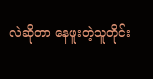လဲဆိုတာ နေဖူးတဲ့သူတိုင်း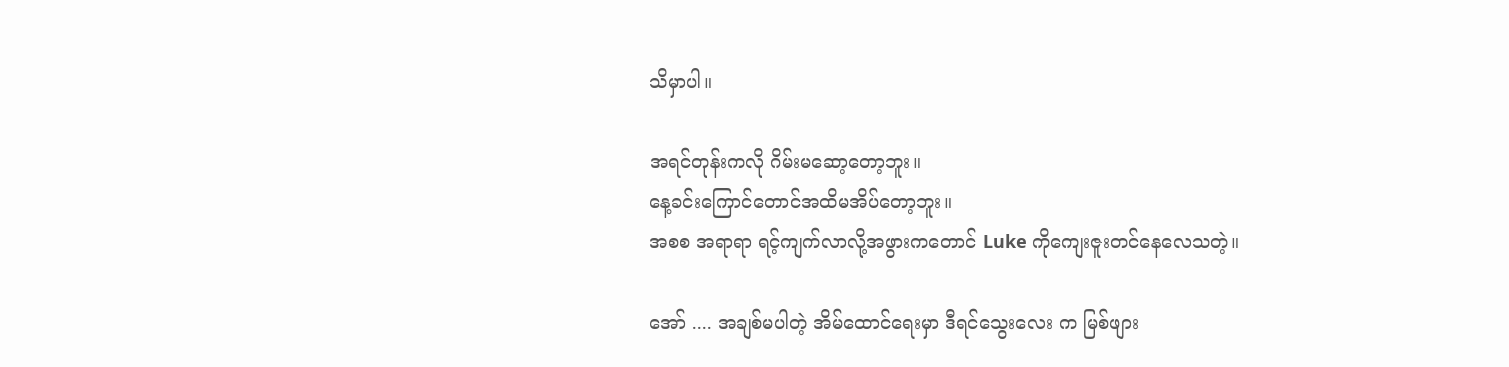သိမှာပါ။

အရင်တုန်းကလို ဂိမ်းမဆော့တော့ဘူး။
နေ့ခင်းကြောင်တောင်အထိမအိပ်‌တော့ဘူး။
အစစ အရာရာ ရင့်ကျက်လာလို့အဖွားကတောင် Luke ကိုကျေးဇူးတင်နေလေသတဲ့။

အော် .... အချစ်မပါတဲ့ အိမ်ထောင်ရေးမှာ ဒီရင်သွေးလေး က မြစ်ဖျား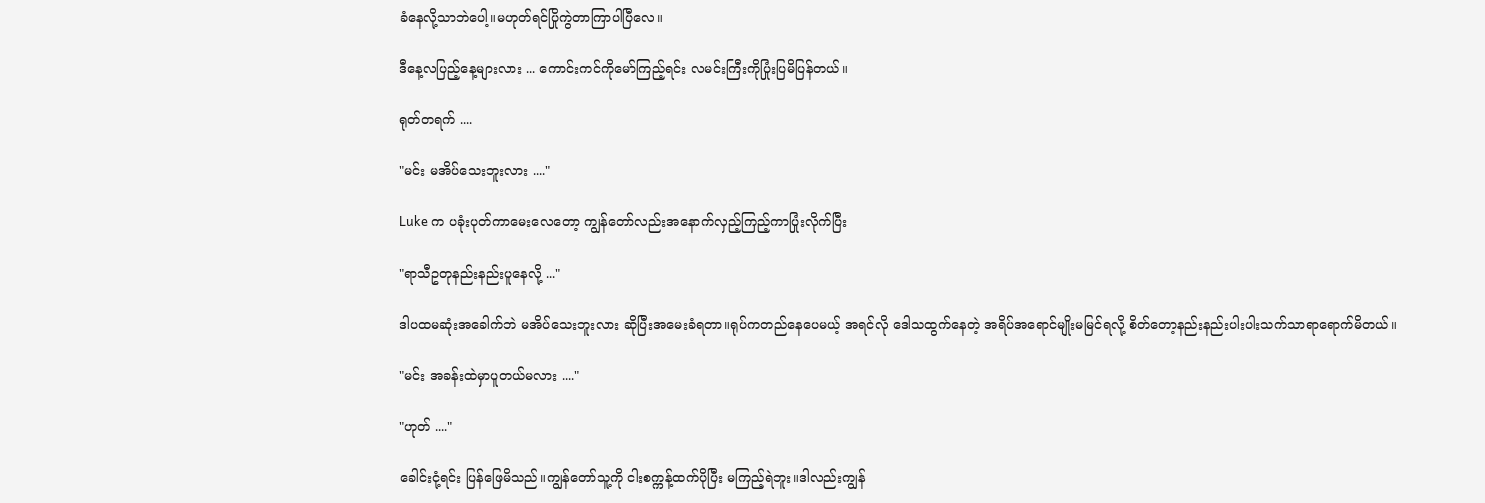ခံနေလို့သာဘဲပေါ့။မဟုတ်ရင်ပြိုကွဲတာကြာပါပြီလေ။

ဒီနေ့လပြည့်နေ့များလား ... ကောင်းကင်ကိုမော်ကြည့်ရင်း လမင်းကြီးကိုပြုံးပြမိပြန်တယ်။

ရုတ်တရက် ....

"မင်း မအိပ်သေးဘူးလား ...."

Luke က ပခုံးပုတ်ကာမေးလေတော့ ကျွန်တော်လည်းအနောက်လှည့်ကြည့်ကာပြုံးလိုက်ပြီး

"ရာသီဥတုနည်းနည်းပူနေလို့ ..."

ဒါပထမဆုံးအခေါက်ဘဲ မအိပ်သေးဘူးလား ဆိုပြီးအမေးခံရတာ။ရုပ်ကတည်နေပေမယ့် အရင်လို ဒေါသထွက်နေတဲ့ အရိပ်အရောင်မျိုးမမြင်ရလို့ စိတ်တော့နည်းနည်းပါးပါးသက်သာရာရောက်မိတယ်။

"မင်း အခန်းထဲမှာပူတယ်မလား ...."

"ဟုတ် ...."

ခေါင်းငုံ့ရင်း ‌ပြန်ဖြေမိသည်။ကျွန်တော်သူ့ကို ငါးစက္ကန့်ထက်ပိုပြီး မကြည့်ရဲဘူး။ဒါလည်းကျွန်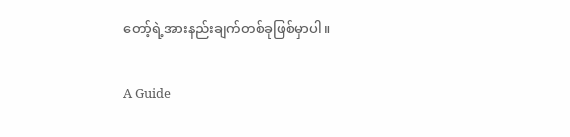တော့်ရဲ့အားနည်းချက်တစ်ခုဖြစ်မှာပါ။

A Guide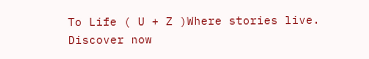To Life ( U + Z )Where stories live. Discover now